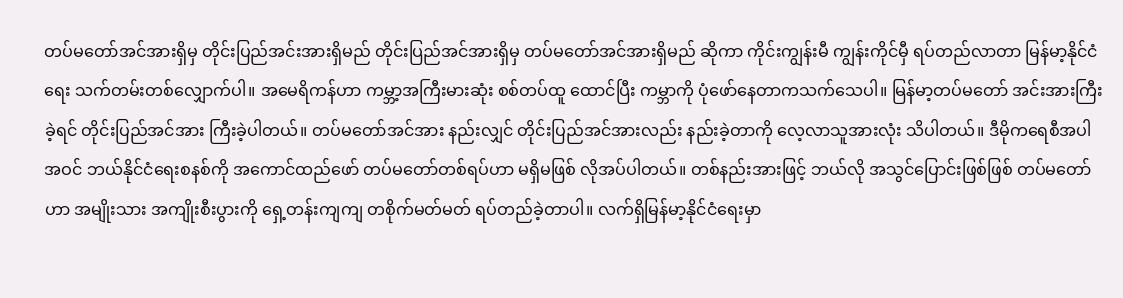တပ်မတော်အင်အားရှိမှ တိုင်းပြည်အင်းအားရှိမည် တိုင်းပြည်အင်အားရှိမှ တပ်မတော်အင်အားရှိမည် ဆိုကာ ကိုင်းကျွန်းမီ ကျွန်းကိုင်မှီ ရပ်တည်လာတာ မြန်မာ့နိုင်ငံရေး သက်တမ်းတစ်လျှောက်ပါ။ အမေရိကန်ဟာ ကမ္ဘာ့အကြီးမားဆုံး စစ်တပ်ထူ ထောင်ပြီး ကမ္ဘာကို ပုံဖော်နေတာကသက်သေပါ။ မြန်မာ့တပ်မတော် အင်းအားကြီးခဲ့ရင် တိုင်းပြည်အင်အား ကြီးခဲ့ပါတယ်။ တပ်မတော်အင်အား နည်းလျှင် တိုင်းပြည်အင်အားလည်း နည်းခဲ့တာကို လေ့လာသူအားလုံး သိပါတယ်။ ဒီမိုကရေစီအပါအဝင် ဘယ်နိုင်ငံရေးစနစ်ကို အကောင်ထည်ဖော် တပ်မတော်တစ်ရပ်ဟာ မရှိမဖြစ် လိုအပ်ပါတယ်။ တစ်နည်းအားဖြင့် ဘယ်လို အသွင်ပြောင်းဖြစ်ဖြစ် တပ်မတော်ဟာ အမျိုးသား အကျိုးစီးပွားကို ရှေ့တန်းကျကျ တစိုက်မတ်မတ် ရပ်တည်ခဲ့တာပါ။ လက်ရှိမြန်မာ့နိုင်ငံရေးမှာ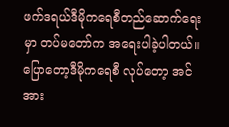ဖက်ဒရယ်ဒီမိုကရေစီတည်ဆောက်ရေးမှာ တပ်မတော်က အရေးပါခဲ့ပါတယ်။ ပြောတော့ဒီမိုကရေစီ လုပ်တော့ အင်အား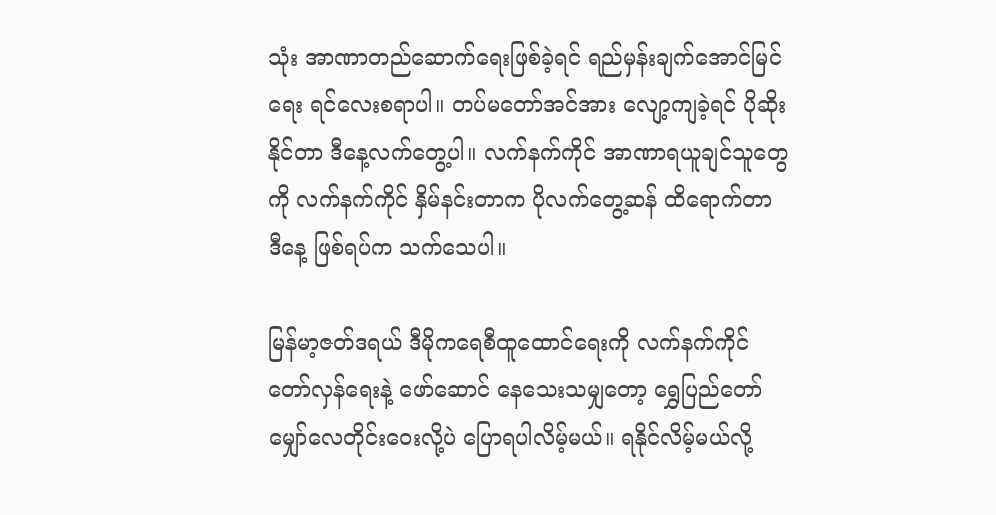သုံး အာဏာတည်ဆောက်ရေးဖြစ်ခဲ့ရင် ရည်မှန်းချက်အောင်မြင်ရေး ရင်လေးစရာပါ။ တပ်မတော်အင်အား လျော့ကျခဲ့ရင် ပိုဆိုးနိုင်တာ ဒီနေ့လက်တွေ့ပါ။ လက်နက်ကိုင် အာဏာရယူချင်သူတွေကို လက်နက်ကိုင် နှိမ်နင်းတာက ပိုလက်တွေ့ဆန် ထိရောက်တာ ဒီနေ့ ဖြစ်ရပ်က သက်သေပါ။

မြန်မာ့ဇတ်ဒရယ် ဒီမိုကရေစီထူထောင်ရေးကို လက်နက်ကိုင်တော်လှန်ရေးနဲ့ ဖော်ဆောင် နေသေးသမျှတော့ ရွှေပြည်တော် မျှော်လေတိုင်းဝေးလို့ပဲ ပြောရပါလိမ့်မယ်။ ရနိုင်လိမ့်မယ်လို့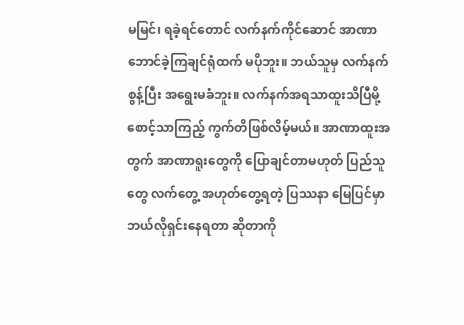မမြင်၊ ရခဲ့ရင်တောင် လက်နက်ကိုင်ဆောင် အာဏာဘောင်ခဲ့ကြချင်ရုံထက် မပိုဘူး။ ဘယ်သူမှ လက်နက်စွန့်ပြီး အရွေးမခံဘူး။ လက်နက်အရသာထူးသိပြီမို့ စောင့်သာကြည့် ကွက်တိဖြစ်လိမ့်မယ်။ အာဏာထူးအတွက် အာဏာရူးတွေကို ပြောချင်တာမဟုတ် ပြည်သူတွေ လက်တွေ့ အဟုတ်တွေ့ရတဲ့ ပြဿနာ မြေပြင်မှာဘယ်လိုရှင်းနေရတာ ဆိုတာကို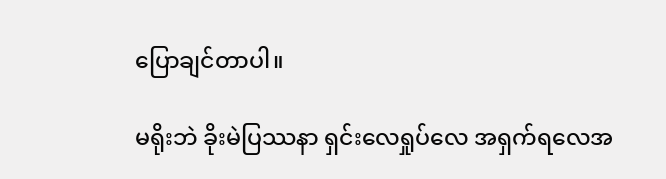ပြောချင်တာပါ။

မရိုးဘဲ ခိုးမဲပြဿနာ ရှင်းလေရှုပ်လေ အရှက်ရလေအ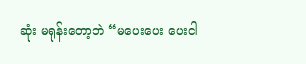ဆုံး မရုန်းတော့ဘဲ “မပေးပေး ပေးငါ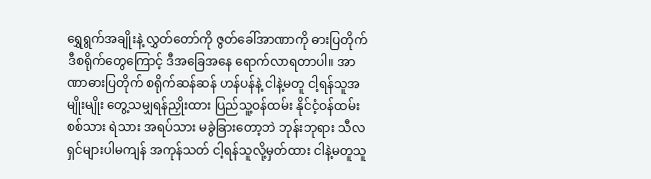ရွှေရွက်အချိုးနဲ့ လွှတ်တော်ကို ဇွတ်ခေါ်အာဏာကို ဓားပြတိုက် ဒီစရိုက်တွေကြောင့် ဒီအခြေအနေ ရောက်လာရတာပါ။ အာဏာဓားပြတိုက် စရိုက်ဆန်ဆန် ဟန်ပန်နဲ့ ငါနဲ့မတူ ငါ့ရန်သူအမျိုးမျိုး တွေ့သမျှရန်ညှိုးထား ပြည်သူ့ဝန်ထမ်း နိုင်ငံ့ဝန်ထမ်း စစ်သား ရဲသား အရပ်သား မခွဲခြားတော့ဘဲ ဘုန်းဘုရား သီလရှင်များပါမကျန် အကုန်သတ် ငါ့ရန်သူလို့မှတ်ထား ငါနဲ့မတူသူ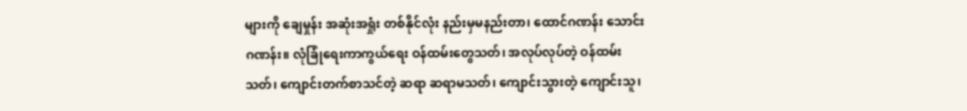များကို ချေမှုန်း အဆုံးအရှုံး တစ်နိုင်လုံး နည်းမှမနည်းတာ၊ ထောင်ဂဏန်း သောင်းဂဏန်း။ လုံခြုံရေးကာကွယ်ရေး ဝန်ထမ်းတွေသတ်၊ အလုပ်လုပ်တဲ့ ဝန်ထမ်းသတ်၊ ကျောင်းတက်စာသင်တဲ့ ဆရာ ဆရာမသတ်၊ ကျောင်းသွားတဲ့ ကျောင်းသူ၊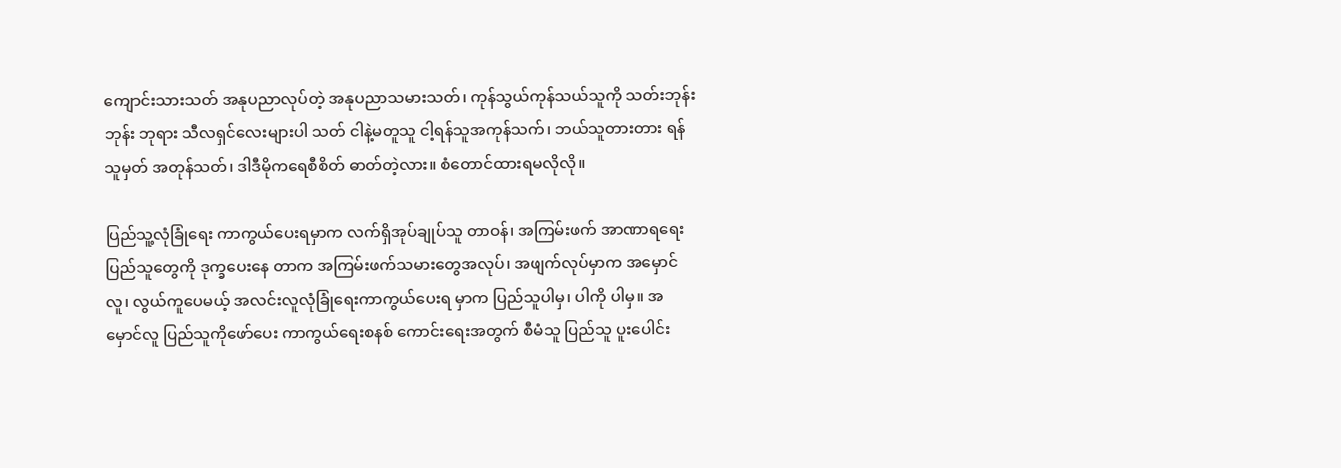ကျောင်းသားသတ် အနုပညာလုပ်တဲ့ အနုပညာသမားသတ်၊ ကုန်သွယ်ကုန်သယ်သူကို သတ်းဘုန်းဘုန်း ဘုရား သီလရှင်လေးများပါ သတ် ငါနဲ့မတူသူ ငါ့ရန်သူအကုန်သက်၊ ဘယ်သူတားတား ရန်သူမှတ် အတုန်သတ်၊ ဒါဒီမိုကရေစီစိတ် ဓာတ်တဲ့လား။ စံတောင်ထားရမလိုလို။

ပြည်သူ့လုံခြုံရေး ကာကွယ်ပေးရမှာက လက်ရှိအုပ်ချုပ်သူ တာဝန်၊ အကြမ်းဖက် အာဏာရရေး ပြည်သူတွေကို ဒုက္ခပေးနေ တာက အကြမ်းဖက်သမားတွေအလုပ်၊ အဖျက်လုပ်မှာက အမှောင်လူ၊ လွယ်ကူပေမယ့် အလင်းလူလုံခြုံရေးကာကွယ်ပေးရ မှာက ပြည်သူပါမှ၊ ပါကို ပါမှ။ အမှောင်လူ ပြည်သူကိုဖော်ပေး ကာကွယ်ရေးစနစ် ကောင်းရေးအတွက် စီမံသူ ပြည်သူ ပူးပေါင်း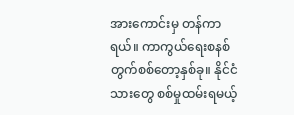အားကောင်းမှ တန်ကာရယ်။ ကာကွယ်ရေးစနစ် တွက်စစ်တော့နှစ်ခု။ နိုင်ငံသားတွေ စစ်မှုထမ်းရမယ့်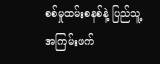စစ်မှုထမ်းစနစ်နဲ့ ပြည်သူ့အကြမ်းဖက်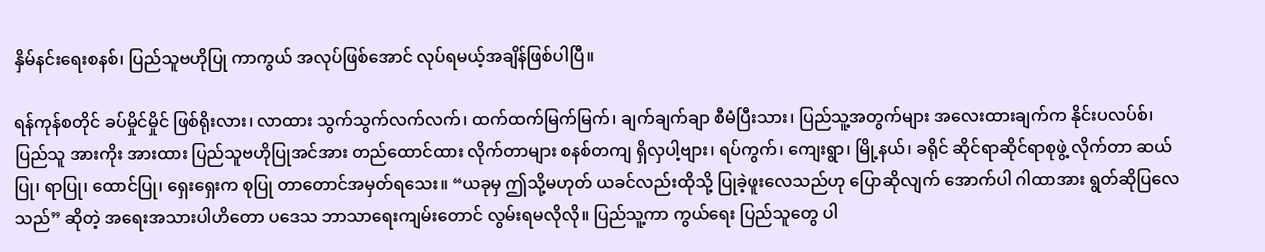နှိမ်နင်းရေးစနစ်၊ ပြည်သူဗဟိုပြု ကာကွယ် အလုပ်ဖြစ်အောင် လုပ်ရမယ့်အချိန်ဖြစ်ပါပြီ။

ရန်ကုန်စတိုင် ခပ်မှိုင်မှိုင် ဖြစ်ရိုးလား၊ လာထား သွက်သွက်လက်လက်၊ ထက်ထက်မြက်မြက်၊ ချက်ချက်ချာ စီမံပြီးသား၊ ပြည်သူ့အတွက်များ အလေးထားချက်က နိုင်းပလပ်စ်၊ ပြည်သူ အားကိုး အားထား ပြည်သူဗဟိုပြုအင်အား တည်ထောင်ထား လိုက်တာများ စနစ်တကျ ရှိလှပါ့ဗျား၊ ရပ်ကွက်၊ ကျေးရွာ၊ မြို့နယ်၊ ခရိုင် ဆိုင်ရာဆိုင်ရာစုဖွဲ့ လိုက်တာ ဆယ်ပြု၊ ရာပြု၊ ထောင်ပြု၊ ရှေးရှေးက စုပြု တာတောင်အမှတ်ရသေး။ “ယခုမှ ဤသို့မဟုတ် ယခင်လည်းထိုသို့ ပြုခဲ့ဖူးလေသည်ဟု ပြောဆိုလျက် အောက်ပါ ဂါထာအား ရွတ်ဆိုပြလေသည်” ဆိုတဲ့ အရေးအသားပါဟိတော ပဒေသ ဘာသာရေးကျမ်းတောင် လွမ်းရမလိုလို။ ပြည်သူ့ကာ ကွယ်ရေး ပြည်သူတွေ ပါ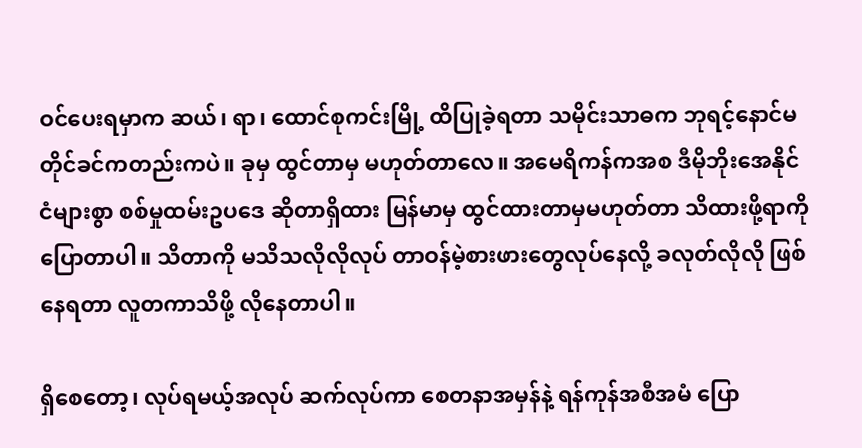ဝင်ပေးရမှာက ဆယ်၊ ရာ၊ ထောင်စုကင်းမြို့ ထိပြုခဲ့ရတာ သမိုင်းသာဓက ဘုရင့်နောင်မတိုင်ခင်ကတည်းကပဲ။ ခုမှ ထွင်တာမှ မဟုတ်တာလေ။ အမေရိကန်ကအစ ဒီမိုဘိုးအေနိုင်ငံများစွာ စစ်မှုထမ်းဥပဒေ ဆိုတာရှိထား မြန်မာမှ ထွင်ထားတာမှမဟုတ်တာ သိထားဖို့ရာကိုပြောတာပါ။ သိတာကို မသိသလိုလိုလုပ် တာဝန်မဲ့စားဖားတွေလုပ်နေလို့ ခလုတ်လိုလို ဖြစ်နေရတာ လူတကာသိဖို့ လိုနေတာပါ။

ရှိစေတော့၊ လုပ်ရမယ့်အလုပ် ဆက်လုပ်ကာ စေတနာအမှန်နဲ့ ရန်ကုန်အစီအမံ ပြော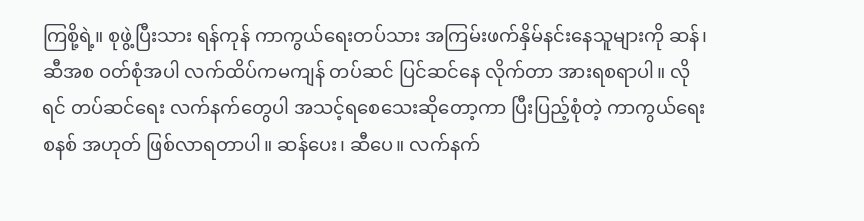ကြစို့ရဲ့။ စုဖွဲ့ပြီးသား ရန်ကုန် ကာကွယ်ရေးတပ်သား အကြမ်းဖက်နှိမ်နင်းနေသူများကို ဆန်၊ ဆီအစ ဝတ်စုံအပါ လက်ထိပ်ကမကျန် တပ်ဆင် ပြင်ဆင်နေ လိုက်တာ အားရစရာပါ။ လိုရင် တပ်ဆင်ရေး လက်နက်တွေပါ အသင့်ရစေသေးဆိုတော့ကာ ပြီးပြည့်စုံတဲ့ ကာကွယ်ရေးစနစ် အဟုတ် ဖြစ်လာရတာပါ။ ဆန်ပေး၊ ဆီပေ။ လက်နက်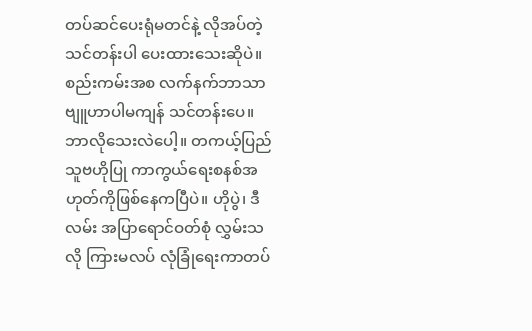တပ်ဆင်ပေးရုံမတင်နဲ့ လိုအပ်တဲ့သင်တန်းပါ ပေးထားသေးဆိုပဲ။ စည်းကမ်းအစ လက်နက်ဘာသာ ဗျူဟာပါမကျန် သင်တန်းပေ။ ဘာလိုသေးလဲပေါ့။ တကယ့်ပြည်သူဗဟိုပြု ကာကွယ်ရေးစနစ်အဟုတ်ကိုဖြစ်နေကပြီပဲ။ ဟိုပွဲ၊ ဒီလမ်း အပြာရောင်ဝတ်စုံ လွှမ်းသလို ကြားမလပ် လုံခြုံရေးကာတပ်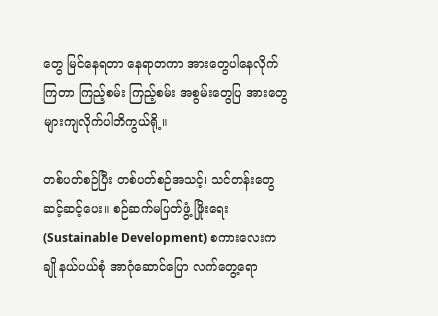တွေ မြင်နေရတာ နေရာတကာ အားတွေပါနေလိုက်ကြတာ ကြည့်စမ်း ကြည့်စမ်း အစွမ်းတွေပြ အားတွေများကျလိုက်ပါဘိကွယ်ရို့။

တစ်ပတ်စဉ်ပြီး တစ်ပတ်စဉ်အသင့်၊ သင်တန်းတွေဆင့်ဆင့်ပေး။ စဉ်ဆက်မပြတ်ဖွံ့ ဖြိုးရေး (Sustainable Development) စကားလေးကချို နယ်ပယ်စုံ အာဂုံဆောင်ပြော လက်တွေ့ရော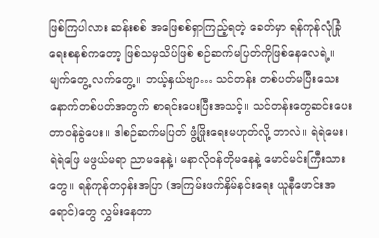ဖြစ်ကြပါလား ဆန်းစစ် အဖြေစစ်ရှာကြည့်ရတဲ့ ခေတ်မှာ ရန်ကုန်လုံခြုံရေးစနစ်ကတော့ ဖြစ်သမှသိပ်ဖြစ် စဉ်ဆက်မပြတ်ကိုဖြစ်နေလေရဲ့။ မျက်တွေ့ လက်တွေ့။ ဘယ့်နှယ်ဗျာ… သင်တန်း တစ်ပတ်မပြီးသေး နောက်တစ်ပတ်အတွက် စာရင်းပေးပြီးအသင့်။ သင်တန်းတွေဆင်းပေး တာဝန်ခွဲပေး။ ဒါစဉ်ဆက်မပြတ် ဖွံ့ဖြိုးရေးမဟုတ်လို့ ဘာလဲ။ ရဲရဲမေး၊ ရဲရဲဖြေ မဖွယ်မရာ ညာမနေနဲ့၊ မနာလိုဝန်တိုမနေနဲ့ မောင်မင်းကြီးသားတွေ။ ရန်ကုန်တဝှန်းအပြာ (အကြမ်းဖက်နှိမ်နင်းရေး ယူနီဖောင်းအရောင်)တွေ လွှမ်းနေတာ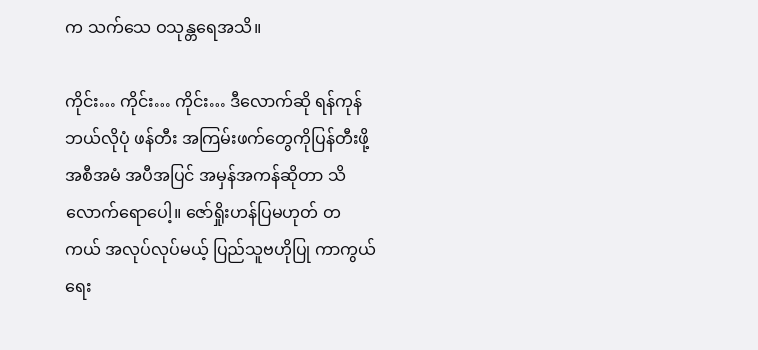က သက်သေ ဝသုန္တရေအသိ။

ကိုင်း… ကိုင်း… ကိုင်း… ဒီလောက်ဆို ရန်ကုန် ဘယ်လိုပုံ ဖန်တီး အကြမ်းဖက်တွေကိုပြန်တီးဖို့ အစီအမံ အပီအပြင် အမှန်အကန်ဆိုတာ သိလောက်ရောပေါ့။ ဇော်ရှိုးဟန်ပြမဟုတ် တကယ် အလုပ်လုပ်မယ့် ပြည်သူဗဟိုပြု ကာကွယ်ရေး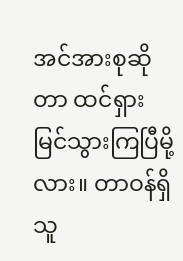အင်အားစုဆိုတာ ထင်ရှားမြင်သွားကြပြီမို့လား။ တာဝန်ရှိသူ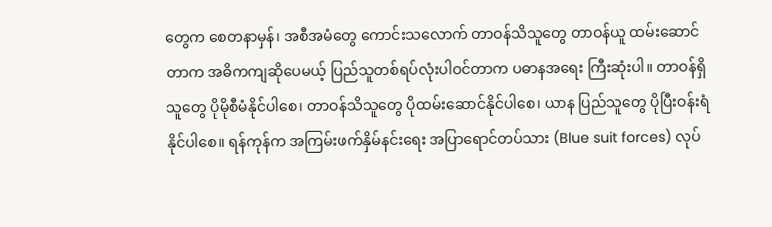တွေက စေတနာမှန်၊ အစီအမံတွေ ကောင်းသလောက် တာဝန်သိသူတွေ တာဝန်ယူ ထမ်းဆောင်တာက အဓိကကျဆိုပေမယ့် ပြည်သူတစ်ရပ်လုံးပါဝင်တာက ပဓာနအရေး ကြီးဆုံးပါ။ တာဝန်ရှိသူတွေ ပိုမိုစီမံနိုင်ပါစေ၊ တာဝန်သိသူတွေ ပိုထမ်းဆောင်နိုင်ပါစေ၊ ယာန ပြည်သူတွေ ပိုပြီးဝန်းရံနိုင်ပါစေ။ ရန်ကုန်က အကြမ်းဖက်နှိမ်နင်းရေး အပြာရောင်တပ်သား (Blue suit forces) လုပ်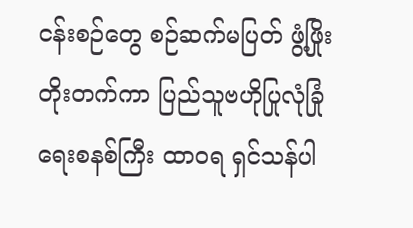ငန်းစဉ်တွေ စဉ်ဆက်မပြတ် ဖွံ့ဖြိုးတိုးတက်ကာ ပြည်သူဗဟိုပြုလုံခြုံရေးစနစ်ကြီး ထာဝရ ရှင်သန်ပါ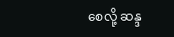စေလို့ ဆန္ဒ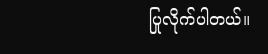ပြုလိုက်ပါတယ်။